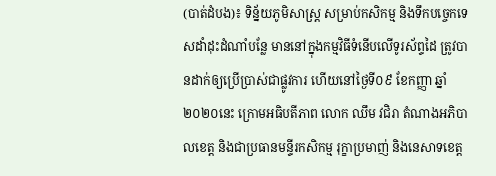(បាត់ដំបង)៖ ទិន្ន័យភូមិសាស្រ្ត សម្រាប់កសិកម្ម និងទឹកបច្ចេកទេសដាំដុះដំណាំបន្លែ មាននៅក្នុងកម្មវិធីទំនើបលើទូរស័ព្ទដៃ ត្រូវបានដាក់ឲ្យប្រើប្រាស់ជាផ្លូវការ ហើយនៅថ្ងៃទី០៩ ខែកញ្ញា ឆ្នាំ២០២០នេះ ក្រោមអធិបតីភាព លោក ឈឹម វជិរា តំណាងអភិបាលខេត្ត និងជាប្រធានមន្ទីរកសិកម្ម រុក្ខាប្រមាញ់ និងនេសាទខេត្ត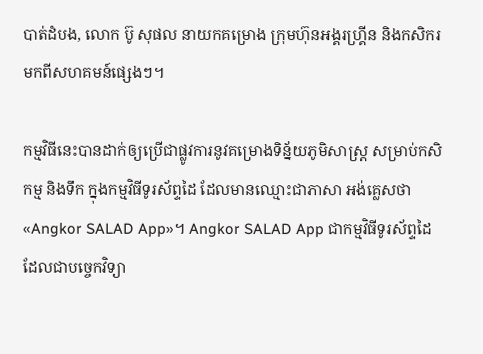បាត់ដំបង, លោក ប៊ូ សុផល នាយកគម្រោង ក្រុមហ៊ុនអង្គរហ្គ្រីន និងកសិករមកពីសហគមន៍ផ្សេងៗ។

កម្មវិធីនេះបានដាក់ឲ្យប្រើជាផ្លូវការនូវគម្រោងទិន្ន័យភូមិសាស្រ្ត សម្រាប់កសិកម្ម និងទឹក ក្នុងកម្មវិធីទូរស័ព្ទដៃ ដែលមានឈ្មោះជាភាសា អង់គ្លេសថា «Angkor SALAD App»។ Angkor SALAD App ជាកម្មវិធីទូរស័ព្ទដៃ ដែលជាបច្ចេកវិទ្យា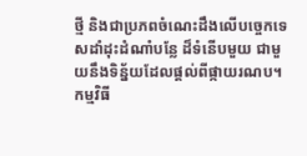ថ្មី និងជាប្រភពចំណេះដឹងលើបច្ចេកទេសដាំដុះដំណាំបន្លែ ដ៏ទំនើបមួយ ជាមួយនឹងទិន្ន័យដែលផ្ដល់ពីផ្កាយរណប។ កម្មវិធី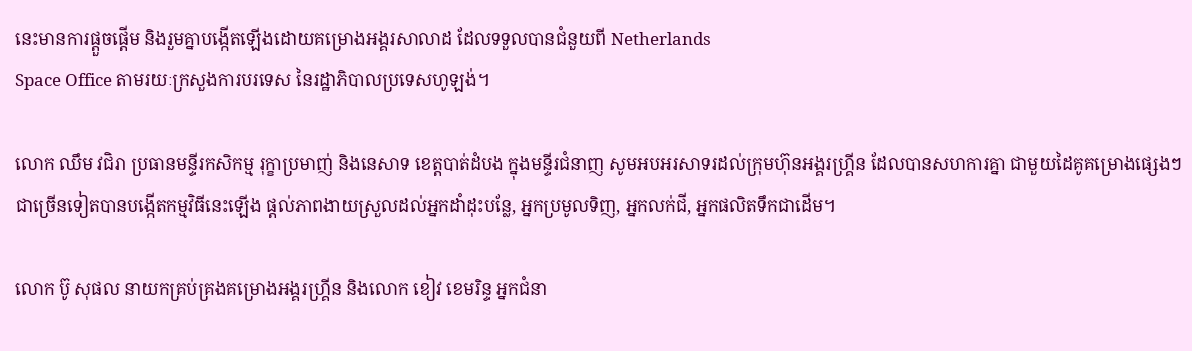នេះមានការផ្តួចផ្តើម និងរួមគ្នាបង្កើតឡើងដោយគម្រោងអង្គរសាលាដ ដែលទទួលបានជំនួយពី Netherlands
Space Office តាមរយៈក្រសួងការបរទេស នៃរដ្ឋាភិបាលប្រទេសហូឡង់។

លោក ឈឹម វជិរា ប្រធានមន្ទីរកសិកម្ម រុក្ខាប្រមាញ់ និងនេសាទ ខេត្តបាត់ដំបង ក្នុងមន្ទីរជំនាញ សូមអបអរសាទរដល់ក្រុមហ៊ុនអង្គរហ្គ្រីន ដែលបានសហការគ្នា ជាមួយដៃគូគម្រោងផ្សេងៗ ជាច្រើនទៀតបានបង្កើតកម្មវិធីនេះឡើង ផ្តល់ភាពងាយស្រួលដល់អ្នកដាំដុះបន្លែ, អ្នកប្រមូលទិញ, អ្នកលក់ជី, អ្នកផលិតទឹកជាដើម។

លោក ប៊ូ សុផល នាយកគ្រប់គ្រងគម្រោងអង្គរហ្គ្រីន និងលោក ខៀវ ខេមរិន្ទ អ្នកជំនា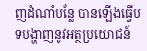ញដំណាំបន្លែ បានឡើងធ្វើបទបង្ហាញនូវអត្ថប្រយោជន៍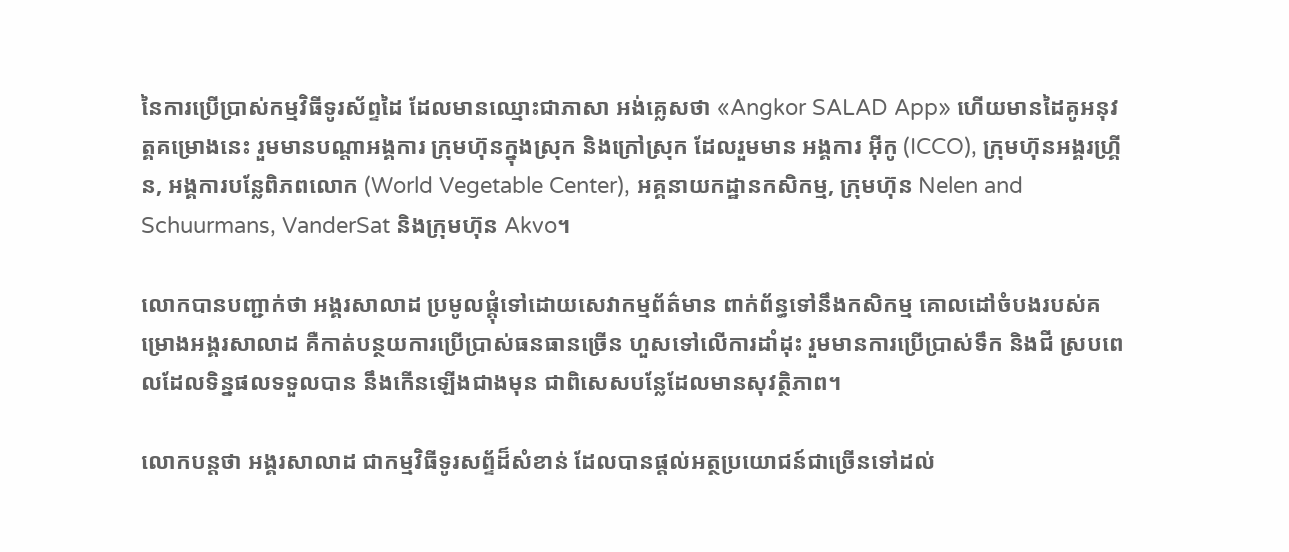នៃការប្រើប្រាស់កម្មវិធីទូរស័ព្ទដៃ ដែលមានឈ្មោះជាភាសា អង់គ្លេសថា «Angkor SALAD App» ហើយមានដៃគូអនុវត្គគម្រោងនេះ រួមមានបណ្តាអង្គការ ក្រុមហ៊ុនក្នុងស្រុក និងក្រៅស្រុក ដែលរួមមាន អង្គការ អ៊ីកូ (ICCO), ក្រុមហ៊ុនអង្គរហ្គ្រីន, អង្គការបន្លែពិភពលោក (World Vegetable Center), អគ្គនាយកដ្ឋានកសិកម្ម, ក្រុមហ៊ុន Nelen and Schuurmans, VanderSat និងក្រុមហ៊ុន Akvo។

លោកបានបញ្ជាក់ថា អង្គរសាលាដ ប្រមូលផ្ដុំទៅដោយសេវាកម្មព័ត៌មាន ពាក់ព័ន្ធទៅនឹងកសិកម្ម គោលដៅចំបងរបស់គម្រោងអង្គរសាលាដ គឺកាត់បន្ថយការប្រើប្រាស់ធនធានច្រើន ហួសទៅលើការដាំដុះ រួមមានការប្រើប្រាស់ទឹក និងជី ស្របពេលដែលទិន្នផលទទួលបាន នឹងកើនឡើងជាងមុន ជាពិសេសបន្លែដែលមានសុវត្ថិភាព។

លោកបន្តថា អង្គរសាលាដ ជាកម្មវិធីទូរសព្ទ័ដ៏សំខាន់ ដែលបានផ្តល់អត្ថប្រយោជន៍ជាច្រើនទៅដល់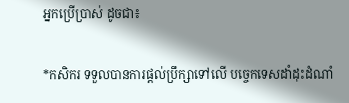អ្នកប្រើប្រាស់ ដូចជា៖

*កសិករ ទទួលបានការផ្ដល់ប្រឹក្សាទៅលើ បច្ចេកទេសដាំដុះដំណាំ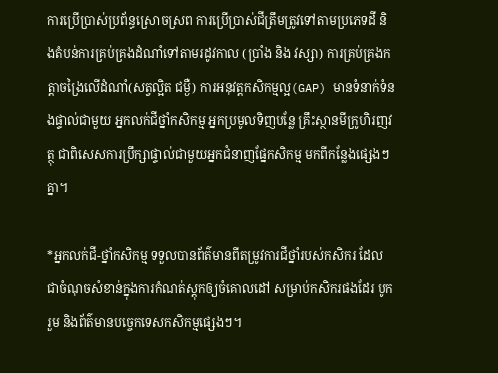ការប្រើប្រាស់ប្រព័ន្ធស្រោចស្រព ការប្រើប្រាស់ជីត្រឹមត្រូវទៅតាមប្រភេទដី និងតំបន់ការគ្រប់គ្រងដំណាំទៅតាមរដូវកាល (ប្រាំង និង វស្សា) ការគ្រប់គ្រងកត្តាចង្រៃលើដំណាំ(សត្វល្អិត ជម្ងឺ) ការអនុវត្តកសិកម្មល្អ(GAP) មានទំនាក់ទំនងផ្ទាល់ជាមួយ អ្នកលក់ជីថ្នាំកសិកម្ម អ្នកប្រមូលទិញបន្លែ គ្រឹះស្ថានមីក្រូហិរញវត្ថុ ជាពិសេសការប្រឹក្សាផ្ទាល់ជាមួយអ្នកជំនាញផ្នែកសិកម្ម មកពីកន្លែងផ្សេងៗគ្នា។

*អ្នកលក់ជី-ថ្នាំកសិកម្ម ទទួលបានព័ត៌មានពីតម្រូវការជីថ្នាំរបស់កសិករ ដែលជាចំណុចសំខាន់ក្នុងការកំណត់ស្តុកឲ្យចំគោលដៅ សម្រាប់កសិករផងដែរ បូករួម និងព័ត៌មានបច្ចេកទេសកសិកម្មផ្សេងៗ។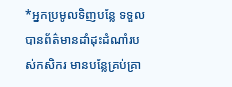*អ្នកប្រមូលទិញបន្លែ ទទួលបានព័ត៌មានដាំដុះដំណាំរបស់កសិករ មានបន្លែគ្រប់គ្រា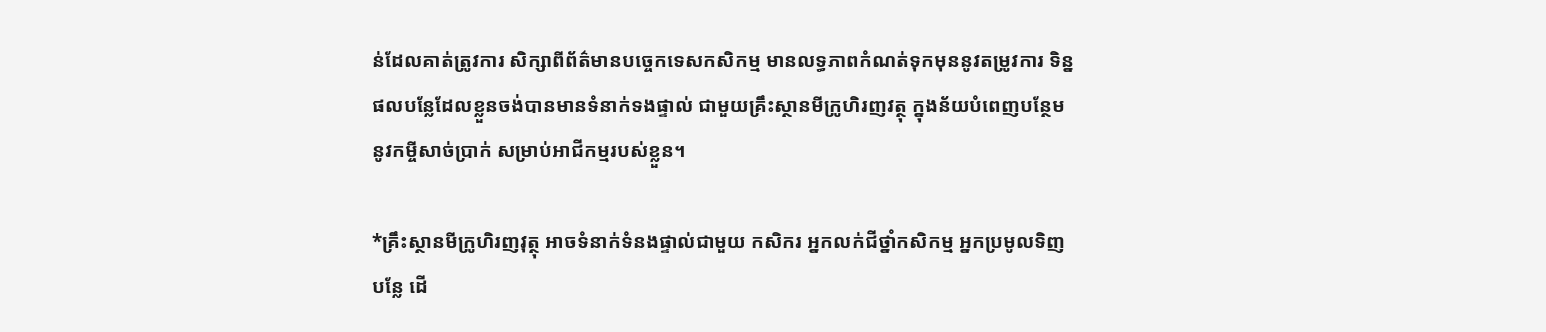ន់ដែលគាត់ត្រូវការ សិក្សាពីព័ត៌មានបច្ចេកទេសកសិកម្ម មានលទ្ធភាពកំណត់ទុកមុននូវតម្រូវការ ទិន្នផលបន្លែដែលខ្លួនចង់បានមានទំនាក់ទងផ្ទាល់ ជាមួយគ្រឹះស្ថានមីក្រូហិរញវត្ថុ ក្នុងន័យបំពេញបន្ថែមនូវកម្ចីសាច់ប្រាក់ សម្រាប់អាជីកម្មរបស់ខ្លួន។

*គ្រឹះស្ថានមីក្រូហិរញវុត្ថុ អាចទំនាក់ទំនងផ្ទាល់ជាមួយ កសិករ អ្នកលក់ជីថ្នាំកសិកម្ម អ្នកប្រមូលទិញបន្លែ ដើ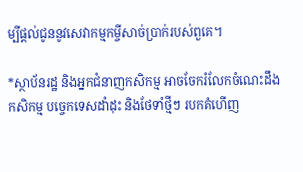ម្បីផ្តល់ជូននូវសេវាកម្មកម្ចីសាច់ប្រាក់របស់ពួគេ។

*ស្ថាប័នរដ្ឋ និងអ្នកជំនាញកសិកម្ម អាចចែករំលែកចំណេះដឹងកសិកម្ម បច្ចេកទេសដាំដុះ និងថែទាំថ្មីៗ របកគំហើញ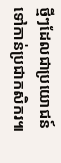ថ្មីៗដែលជាប្រយោជន៍ ទៅកាន់ប្រជាកសិករ៕